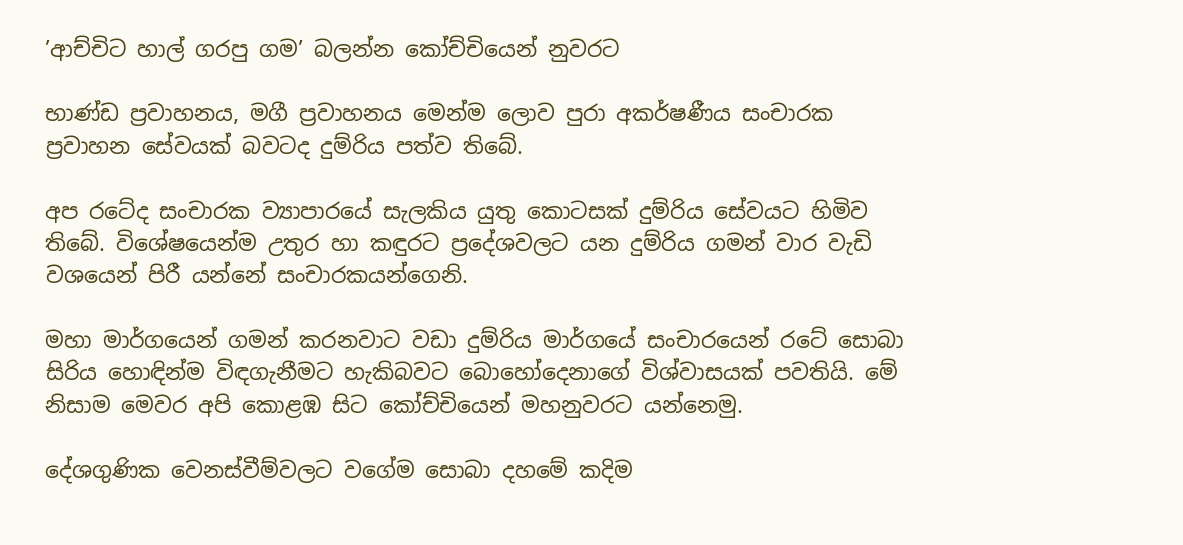’ආච්චිට හාල් ගරපු ගම’ බලන්න කෝච්චියෙන් නුවරට

භාණ්ඩ ප්‍රවාහනය, මගී ප්‍රවාහනය මෙන්ම ලොව පුරා අකර්ෂණීය සංචාරක ප්‍රවාහන සේවයක් බවටද දුම්රිය පත්ව තිබේ.

අප රටේද සංචාරක ව්‍යාපාරයේ සැලකිය යුතු කොටසක් දුම්රිය සේවයට හිමිව තිබේ. විශේෂයෙන්ම උතුර හා කඳුරට ප්‍රදේශවලට යන දුම්රිය ගමන් වාර වැඩි වශයෙන් පිරී යන්නේ සංචාරකයන්ගෙනි.

මහා මාර්ගයෙන් ගමන් කරනවාට වඩා දුම්රිය මාර්ගයේ සංචාරයෙන් රටේ සොබා සිරිය හොඳින්ම විඳගැනීමට හැකිබවට බොහෝදෙනාගේ විශ්වාසයක් පවතියි. මේ නිසාම මෙවර අපි කොළඹ සිට කෝච්චියෙන් මහනුවරට යන්නෙමු.

දේශගුණික වෙනස්වීම්වලට වගේම සොබා දහමේ කදිම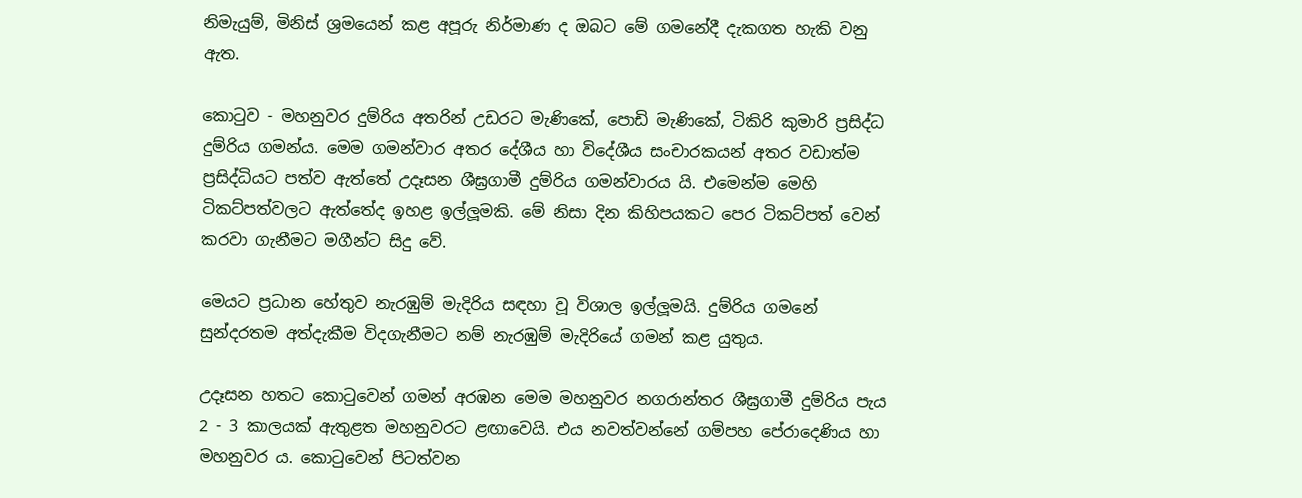නිමැයුම්, මිනිස් ශ්‍රමයෙන් කළ අපූරු නිර්මාණ ද ඔබට මේ ගමනේදී දැකගත හැකි වනු ඇත.

කොටුව - මහනුවර දුම්රිය අතරින් උඩරට මැණිකේ, පොඩි මැණිකේ, ටිකිරි කුමාරි ප්‍රසිද්ධ දුම්රිය ගමන්ය. මෙම ගමන්වාර අතර දේශීය හා විදේශීය සංචාරකයන් අතර වඩාත්ම ප්‍රසිද්ධියට පත්ව ඇත්තේ උදෑසන ශීඝ්‍රගාමී දුම්රිය ගමන්වාරය යි. එමෙන්ම මෙහි ටිකට්පත්වලට ඇත්තේද ඉහළ ඉල්ලූමකි. මේ නිසා දින කිහිපයකට පෙර ටිකට්පත් වෙන් කරවා ගැනීමට මගීන්ට සිදු වේ.

මෙයට ප්‍රධාන හේතුව නැරඹුම් මැදිරිය සඳහා වූ විශාල ඉල්ලූමයි. දුම්රිය ගමනේ සුන්දරතම අත්දැකීම විදගැනීමට නම් නැරඹුම් මැදිරියේ ගමන් කළ යුතුය.

උදෑසන හතට කොටුවෙන් ගමන් අරඹන මෙම මහනුවර නගරාන්තර ශීඝ්‍රගාමී දුම්රිය පැය 2 - 3 කාලයක් ඇතුළත මහනුවරට ළඟාවෙයි. එය නවත්වන්නේ ගම්පහ පේරාදෙණිය හා මහනුවර ය. කොටුවෙන් පිටත්වන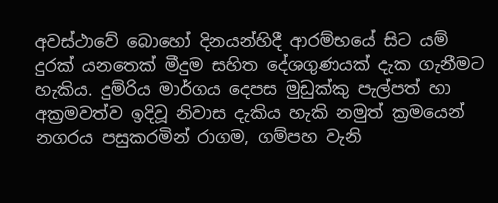අවස්ථාවේ බොහෝ දිනයන්හිදී ආරම්භයේ සිට යම් දුරක් යනතෙක් මීදුම සහිත දේශගුණයක් දැක ගැනීමට හැකිය. දුම්රිය මාර්ගය දෙපස මුඩුක්කු පැල්පත් හා අක්‍රමවත්ව ඉදිවූ නිවාස දැකිය හැකි නමුත් ක්‍රමයෙන් නගරය පසුකරමින් රාගම, ගම්පහ වැනි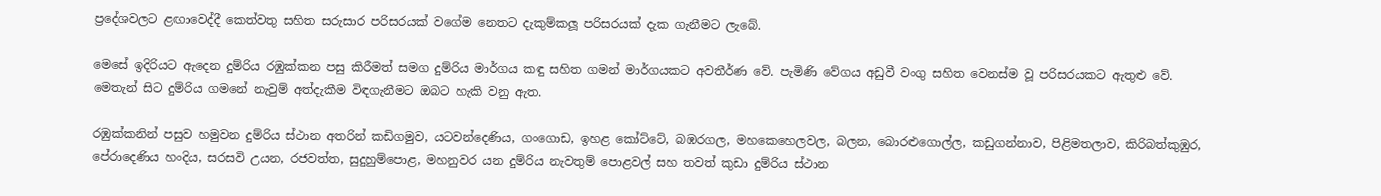ප්‍රදේශවලට ළඟාවෙද්දී කෙත්වතු සහිත සරුසාර පරිසරයක් වගේම නෙතට දැකුම්කලූ පරිසරයක් දැක ගැනීමට ලැබේ.

මෙසේ ඉදිරියට ඇදෙන දුම්රිය රඹුක්කන පසු කිරීමත් සමග දුම්රිය මාර්ගය කඳු සහිත ගමන් මාර්ගයකට අවතීර්ණ වේ. පැමිණි වේගය අඩුවී වංගු සහිත වෙනස්ම වූ පරිසරයකට ඇතුළු වේ. මෙතැන් සිට දුම්රිය ගමනේ නැවුම් අත්දැකීම විඳගැනීමට ඔබට හැකි වනු ඇත.

රඹුක්කනින් පසුව හමුවන දුම්රිය ස්ථාන අතරින් කඩිගමුව, යටවන්දෙණිය, ගංගොඩ, ඉහළ කෝට්ටේ, බඹරගල, මහකෙහෙලවල, බලන, බොරළුගොල්ල, කඩුගන්නාව, පිළිමතලාව, කිරිබත්කුඹුර, පේරාදෙණිය හංදිය, සරසවි උයන, රජවත්ත, සුදුහුම්පොළ, මහනුවර යන දුම්රිය නැවතුම් පොළවල් සහ තවත් කුඩා දුම්රිය ස්ථාන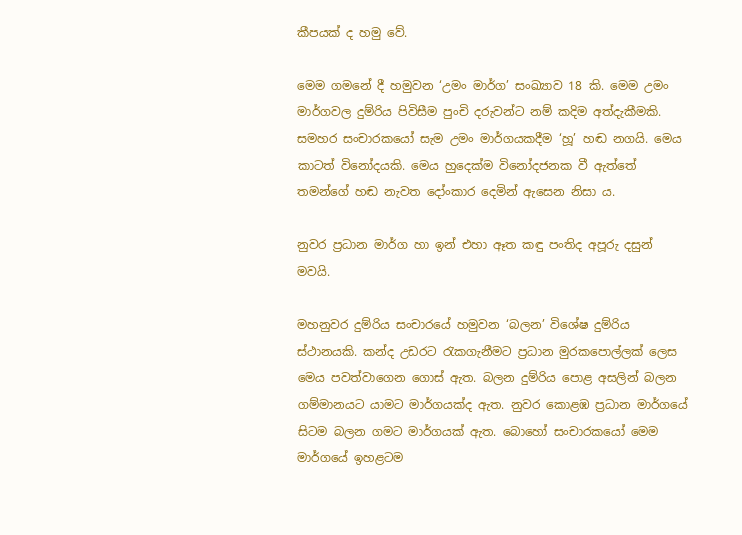කීපයක් ද හමු වේ.

මෙම ගමනේ දී හමුවන ‘උමං මාර්ග’ සංඛ්‍යාව 18 කි. මෙම උමං මාර්ගවල දුම්රිය පිවිසීම පුංචි දරුවන්ට නම් කදිම අත්දැකීමකි. සමහර සංචාරකයෝ සැම උමං මාර්ගයකදීම ‘හූ’ හඬ නගයි. මෙය කාටත් විනෝදයකි. මෙය හුදෙක්ම විනෝදජනක වී ඇත්තේ තමන්ගේ හඬ නැවත දෝංකාර දෙමින් ඇසෙන නිසා ය.

නුවර ප්‍රධාන මාර්ග හා ඉන් එහා ඈත කඳු පංතිද අපූරු දසුන් මවයි.

මහනුවර දුම්රිය සංචාරයේ හමුවන ‘බලන’ විශේෂ දුම්රිය ස්ථානයකි. කන්ද උඩරට රැකගැනීමට ප්‍රධාන මුරකපොල්ලක් ලෙස මෙය පවත්වාගෙන ගොස් ඇත. බලන දුම්රිය පොළ අසලින් බලන ගම්මානයට යාමට මාර්ගයක්ද ඇත. නුවර කොළඹ ප්‍රධාන මාර්ගයේ සිටම බලන ගමට මාර්ගයක් ඇත. බොහෝ සංචාරකයෝ මෙම මාර්ගයේ ඉහළටම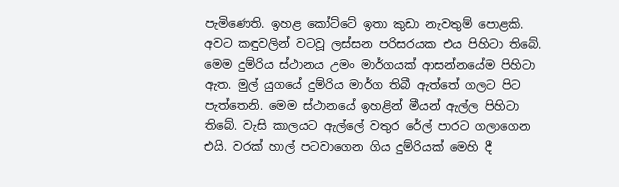පැමිණෙති. ඉහළ කෝට්ටේ ඉතා කුඩා නැවතුම් පොළකි. අවට කඳුවලින් වටවූ ලස්සන පරිසරයක එය පිහිටා තිබේ. මෙම දුම්රිය ස්ථානය උමං මාර්ගයක් ආසන්නයේම පිහිටා ඇත. මුල් යුගයේ දුම්රිය මාර්ග තිබී ඇත්තේ ගලට පිට පැත්තෙනි. මෙම ස්ථානයේ ඉහළින් මීයන් ඇල්ල පිහිටා තිබේ. වැසි කාලයට ඇල්ලේ වතුර රේල් පාරට ගලාගෙන එයි. වරක් හාල් පටවාගෙන ගිය දුම්රියක් මෙහි දී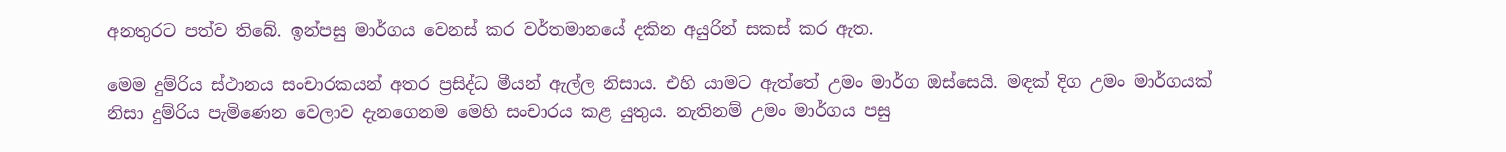අනතුරට පත්ව තිබේ. ඉන්පසු මාර්ගය වෙනස් කර වර්තමානයේ දකින අයුරින් සකස් කර ඇත.

මෙම දුම්රිය ස්ථානය සංචාරකයන් අතර ප්‍රසිද්ධ මීයන් ඇල්ල නිසාය. එහි යාමට ඇත්තේ උමං මාර්ග ඔස්සෙයි. මඳක් දිග උමං මාර්ගයක් නිසා දුම්රිය පැමිණෙන වෙලාව දැනගෙනම මෙහි සංචාරය කළ යුතුය. නැතිනම් උමං මාර්ගය පසු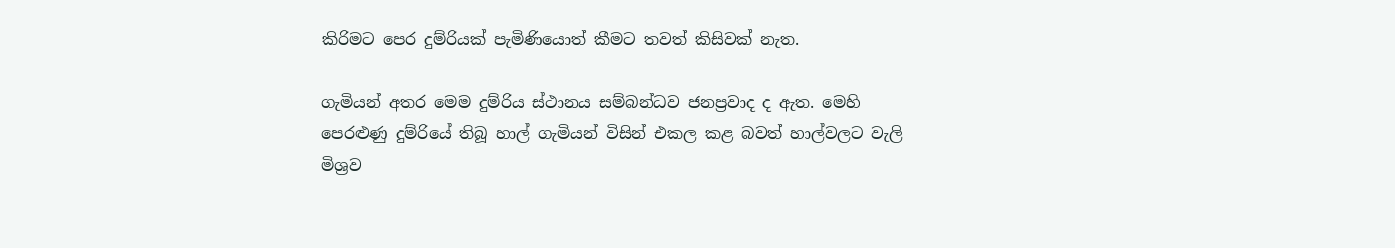කිරිමට පෙර දුම්රියක් පැමිණියොත් කීමට තවත් කිසිවක් නැත.

ගැමියන් අතර මෙම දුම්රිය ස්ථානය සම්බන්ධව ජනප්‍රවාද ද ඇත. මෙහි පෙරළුණු දුම්රියේ තිබූ හාල් ගැමියන් විසින් එකල කළ බවත් හාල්වලට වැලි මිශ්‍රව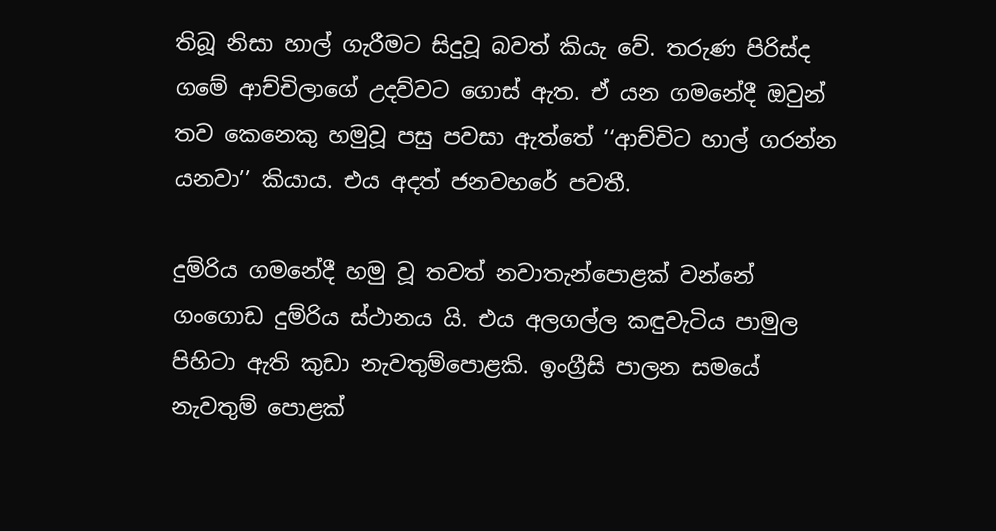තිබූ නිසා හාල් ගැරීමට සිදුවූ බවත් කියැ වේ. තරුණ පිරිස්ද ගමේ ආච්චිලාගේ උදව්වට ගොස් ඇත. ඒ යන ගමනේදී ඔවුන් තව කෙනෙකු හමුවූ පසු පවසා ඇත්තේ ‘‘ආච්චිට හාල් ගරන්න යනවා’’ කියාය. එය අදත් ජනවහරේ පවතී.

දුම්රිය ගමනේදී හමු වූ තවත් නවාතැන්පොළක් වන්නේ ගංගොඩ දුම්රිය ස්ථානය යි. එය අලගල්ල කඳුවැටිය පාමුල පිහිටා ඇති කුඩා නැවතුම්පොළකි. ඉංග්‍රීසි පාලන සමයේ නැවතුම් පොළක්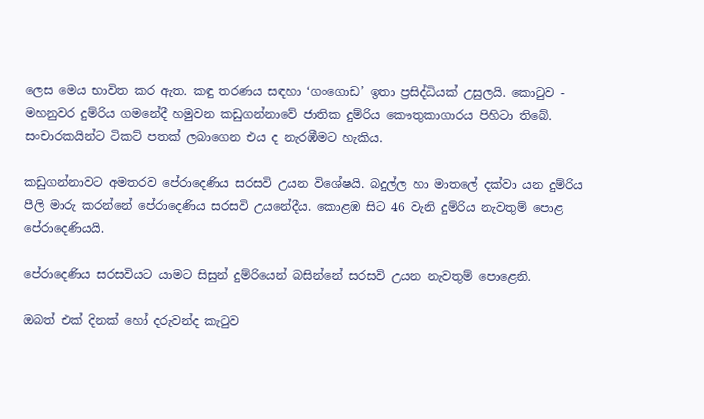ලෙස මෙය භාවිත කර ඇත. කඳු තරණය සඳහා ‘ගංගොඩ’ ඉතා ප්‍රසිද්ධියක් උසුලයි. කොටුව - මහනුවර දුම්රිය ගමනේදී හමුවන කඩුගන්නාවේ ජාතික දුම්රිය කෞතුකාගාරය පිහිටා තිබේ. සංචාරකයින්ට ටිකට් පතක් ලබාගෙන එය ද නැරඹීමට හැකිය.

කඩුගන්නාවට අමතරව පේරාදෙණිය සරසවි උයන විශේෂයි. බදුල්ල හා මාතලේ දක්වා යන දුම්රිය පීලි මාරු කරන්නේ පේරාදෙණිය සරසවි උයනේදීය. කොළඹ සිට 46 වැනි දුම්රිය නැවතුම් පොළ පේරාදෙණියයි.

පේරාදෙණිය සරසවියට යාමට සිසුන් දුම්රියෙන් බසින්නේ සරසවි උයන නැවතුම් පොළෙනි.

ඔබත් එක් දිනක් හෝ දරුවන්ද කැටුව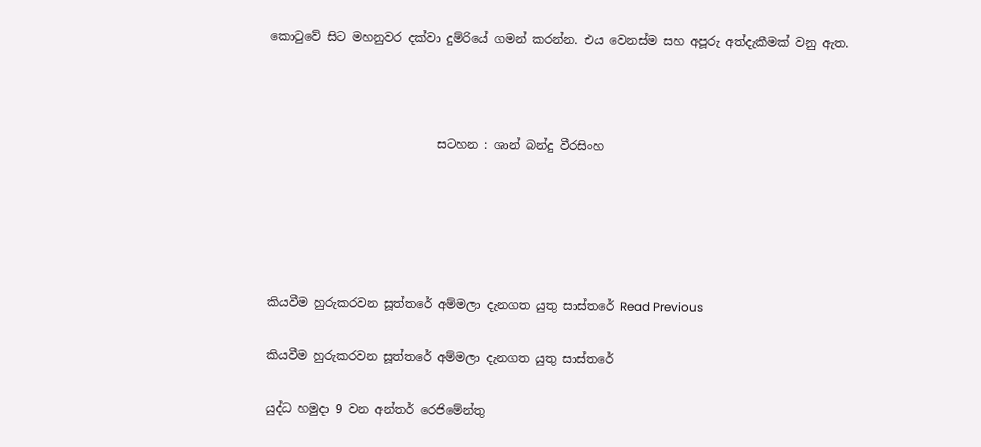කොටුවේ සිට මහනුවර දක්වා දුම්රියේ ගමන් කරන්න. එය වෙනස්ම සහ අපූරු අත්දැකීමක් වනු ඇත.



                            සටහන : ශාන් බන්දු වීරසිංහ





කියවීම හුරුකරවන සූත්තරේ අම්මලා දැනගත යුතු සාස්තරේ Read Previous

කියවීම හුරුකරවන සූත්තරේ අම්මලා දැනගත යුතු සාස්තරේ

යුද්ධ හමුදා 9 වන අන්තර් රෙජිමේන්තු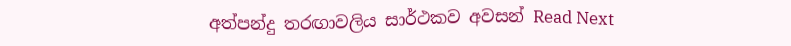අත්පන්දු තරඟාවලිය සාර්ථකව අවසන් Read Next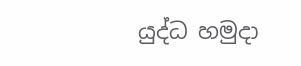යුද්ධ හමුදා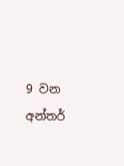9 වන අන්තර්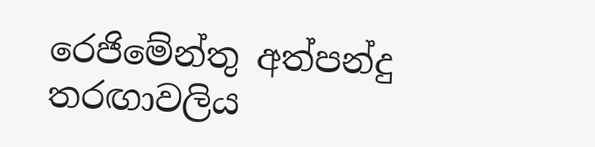රෙජිමේන්තු අත්පන්දු තරඟාවලිය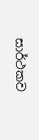සාර්ථකව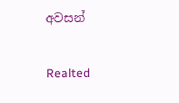අවසන්

Realted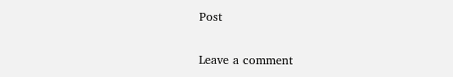Post

Leave a comment